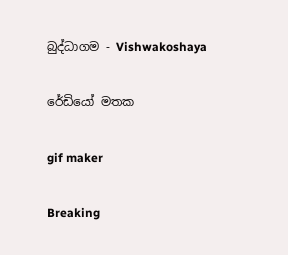බුද්ධාගම - Vishwakoshaya

රේඩියෝ මතක

gif maker

Breaking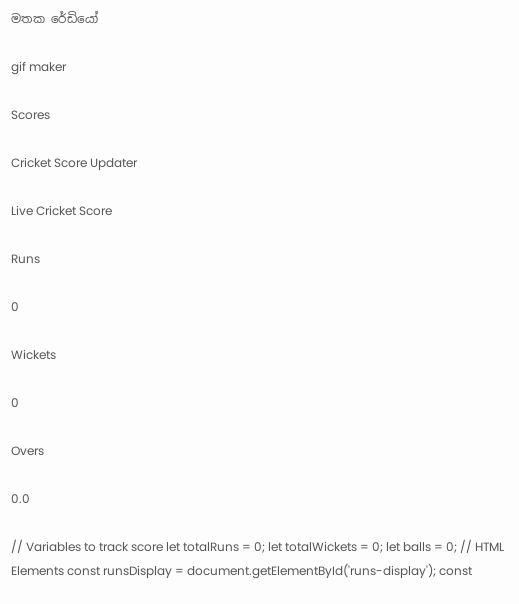මතක රේඩියෝ

gif maker

Scores

Cricket Score Updater

Live Cricket Score

Runs

0

Wickets

0

Overs

0.0

// Variables to track score let totalRuns = 0; let totalWickets = 0; let balls = 0; // HTML Elements const runsDisplay = document.getElementById('runs-display'); const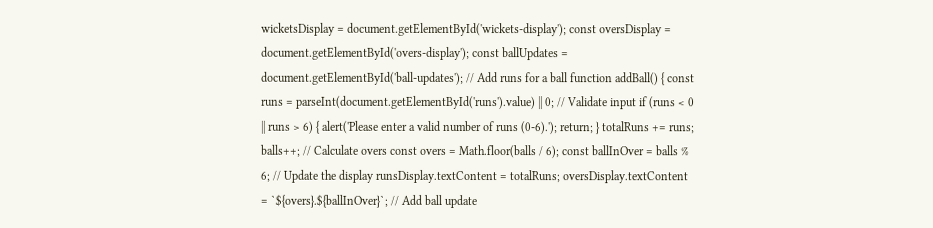wicketsDisplay = document.getElementById('wickets-display'); const oversDisplay = document.getElementById('overs-display'); const ballUpdates = document.getElementById('ball-updates'); // Add runs for a ball function addBall() { const runs = parseInt(document.getElementById('runs').value) || 0; // Validate input if (runs < 0 || runs > 6) { alert('Please enter a valid number of runs (0-6).'); return; } totalRuns += runs; balls++; // Calculate overs const overs = Math.floor(balls / 6); const ballInOver = balls % 6; // Update the display runsDisplay.textContent = totalRuns; oversDisplay.textContent = `${overs}.${ballInOver}`; // Add ball update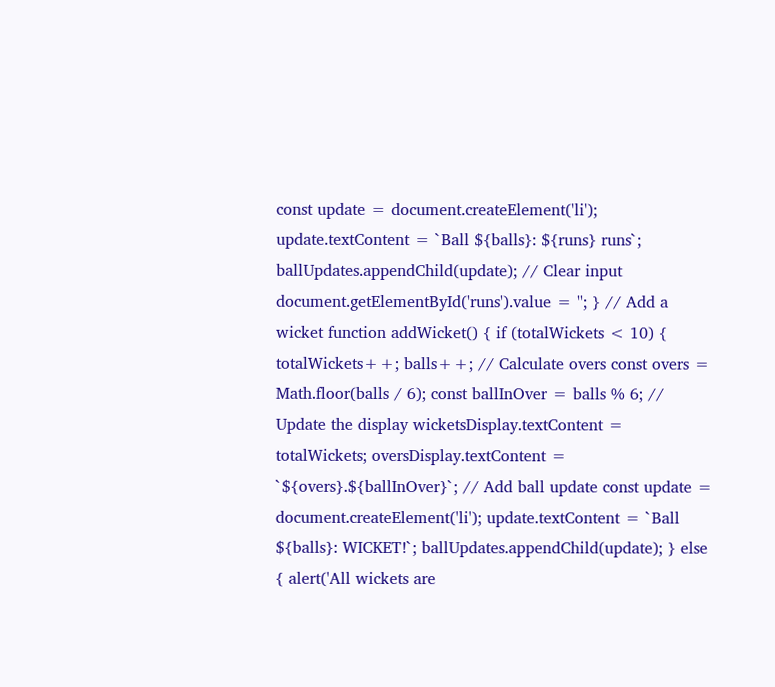const update = document.createElement('li'); update.textContent = `Ball ${balls}: ${runs} runs`; ballUpdates.appendChild(update); // Clear input document.getElementById('runs').value = ''; } // Add a wicket function addWicket() { if (totalWickets < 10) { totalWickets++; balls++; // Calculate overs const overs = Math.floor(balls / 6); const ballInOver = balls % 6; // Update the display wicketsDisplay.textContent = totalWickets; oversDisplay.textContent = `${overs}.${ballInOver}`; // Add ball update const update = document.createElement('li'); update.textContent = `Ball ${balls}: WICKET!`; ballUpdates.appendChild(update); } else { alert('All wickets are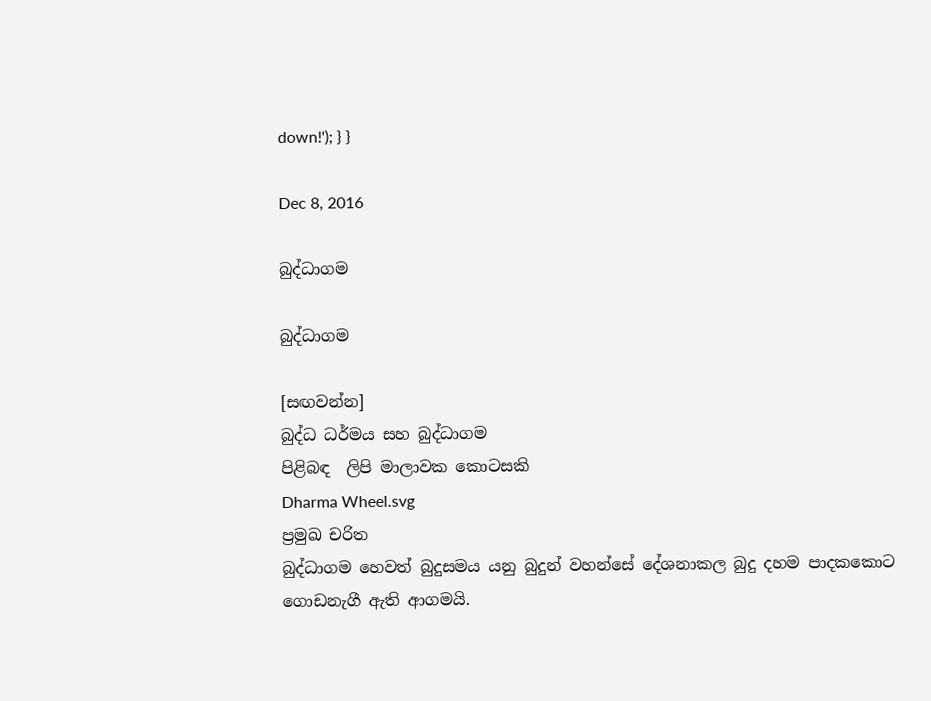down!'); } }

Dec 8, 2016

බුද්ධාගම

බුද්ධාගම

[සඟවන්න]
බුද්ධ ධර්මය සහ බුද්ධාගම
පිළිබඳ  ලිපි මාලාවක කොටසකි
Dharma Wheel.svg
ප්‍රමුඛ චරිත
බුද්ධාගම හෙවත් බුදුසමය යනු බුදුන් වහන්සේ දේශනාකල බුදු දහම පාදකකොට ගොඩනැගී ඇති ආගමයි.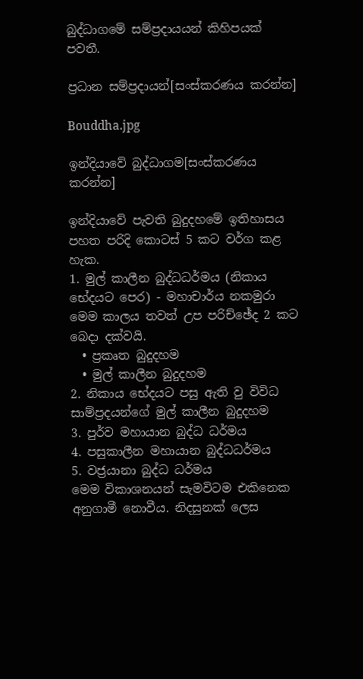බුද්ධාගමේ සම්ප්‍රදායයන් කිහිපයක් පවතී.

ප්‍රධාන සම්ප්‍රදායන්[සංස්කරණය කරන්න]

Bouddha.jpg

ඉන්දියාවේ බුද්ධාගම[සංස්කරණය කරන්න]

ඉන්දියාවේ පැවති බුදුදහමේ ඉතිහාසය පහත පරිදි කොටස් 5 කට වර්ග කළ හැක.
1. මුල් කාලීන බුද්ධධර්මය (නිකාය භේදයට පෙර) - මහාචාර්ය නකමුරා මෙම කාලය තවත් උප පරිච්ඡේද 2 කට බෙදා දක්වයි.
  • ප්‍රකෘත බුදුදහම
  • මුල් කාලීන බුදුදහම
2. නිකාය භේදයට පසු ඇති වු විවිධ සාම්ප්‍රදයන්ගේ මුල් කාලීන බුදුදහම
3. පුර්ව මහායාන බුද්ධ ධර්මය
4. පසුකාලීන මහායාන බුද්ධධර්මය
5. වජ්‍රයානා බුද්ධ ධර්මය
මෙම විකාශනයන් සැමවිටම එකිනෙක අනුගාමී නොවීය. නිදසුනක් ලෙස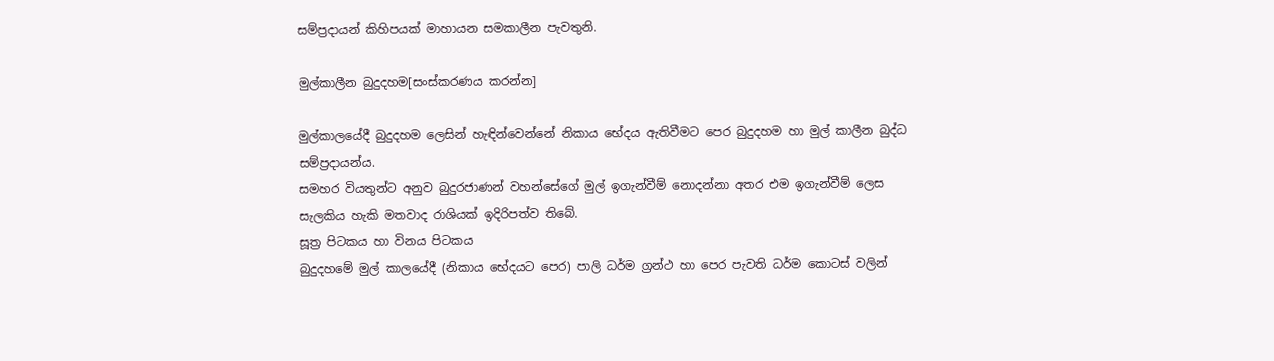සම්ප්‍රදායන් කිහිපයක් මාහායන සමකාලීන පැවතුනි.

මුල්කාලීන බුදුදහම[සංස්කරණය කරන්න]

මුල්කාලයේදී බුදුදහම ලෙසින් හැඳින්වෙන්නේ නිකාය භේදය ඇතිවීමට පෙර බුදුදහම හා මුල් කාලීන බුද්ධ සම්ප්‍රදායන්ය.
සමහර වියතුන්ට අනුව බුදුරජාණන් වහන්සේගේ මුල් ඉගැන්වීම් නොදන්නා අතර එම ඉගැන්වීම් ලෙස සැලකිය හැකි මතවාද රාශියක් ඉදිරිපත්ව තිබේ.
සූත්‍ර පිටකය හා විනය පිටකය
බුදුදහමේ මුල් කාලයේදී (නිකාය භේදයට පෙර) පාලි ධර්ම ග්‍රන්ථ හා පෙර පැවති ධර්ම කොටස් වලින්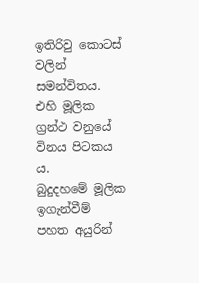ඉතිරිවු කොටස් වලින් සමන්විතය. එහි මූලික ග්‍රන්ථ වනුයේ විනය පිටකය ය.
බුදුදහමේ මූලික ඉගැන්වීම් පහත අයුරින්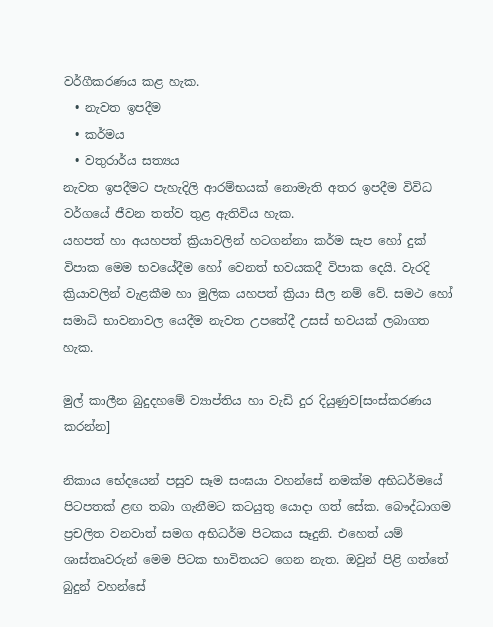වර්ගීකරණය කළ හැක.
  • නැවත ඉපදීම
  • කර්මය
  • වතුරාර්ය සත්‍යය
නැවත ඉපදීමට පැහැදිලි ආරම්භයක් ‍නොමැති අතර ඉපදීම විවිධ වර්ගයේ ජීවන තත්ව තුළ ඇතිවිය හැක.
යහපත් හා අයහපත් ක්‍රියාවලින් හටගන්නා කර්ම සැප හෝ දුක් විපාක මෙම භවයේදීම හෝ වෙනත් භවයකදී විපාක දෙයි. වැරදි ක්‍රියාවලින් වැළකීම හා මුලික යහපත් ක්‍රියා සීල නම් වේ. සමථ හෝ සමාධි භාවනාවල යෙදීම නැවත උපතේදී උසස් භවයක් ලබාගත හැක.

මුල් කාලීන බුදුදහ‍මේ ව්‍යාප්තිය හා වැඩි දුර දියුණුව[සංස්කරණය කරන්න]

නිකාය භේදයෙන් පසුව සෑම සංඝයා වහන්සේ නමක්ම අභිධර්මයේ පිටපතක් ළඟ තබා ගැනීමට කටයුතු යොදා ගත් සේක. බෞද්ධාගම ප්‍රචලිත වනවාත් සමග අභිධර්ම පිටකය සෑදුනි. එහෙත් යම් ශාස්තෘවරුන් මෙම පිටක භාවිතයට ගෙන නැත. ඔවුන් පිළි ගත්තේ බුදුන් වහන්සේ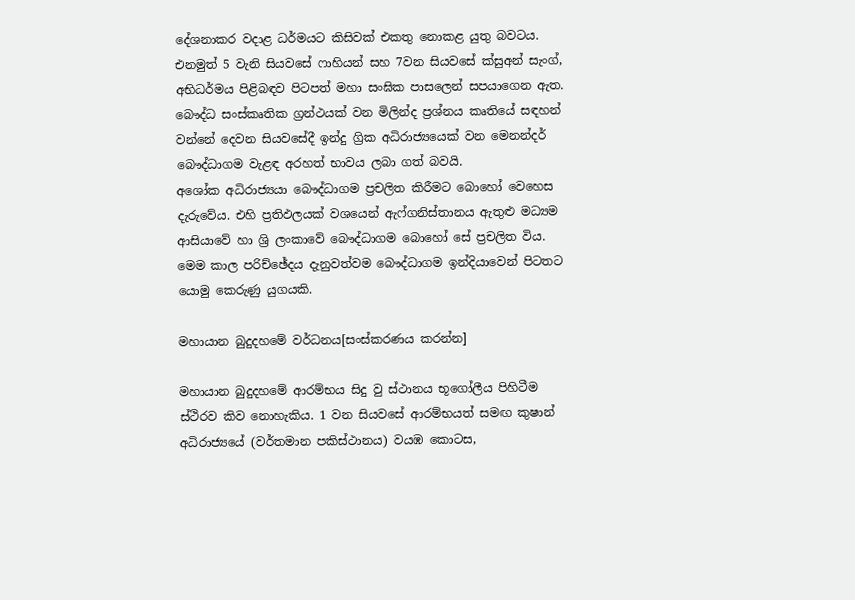දේශනාකර වදාළ ධර්මයට කිසිවක් එකතු නොකළ යුතු බවටය. එනමුත් 5 වැනි සියවසේ ෆාහියන් සහ 7වන සියවසේ ක්සුඅන් සැංග්, අභිධර්මය පිළිබඳව පිටපත් මහා සංඝික පාසලෙන් සපයාගෙන ඇත.
බෞද්ධ සංස්කෘතික ග්‍රන්ථයක් වන මිලින්ද ප්‍රශ්නය කෘතියේ සඳහන් වන්නේ දෙවන සියවසේදී ඉන්දු ග්‍රික අධිරාජ්‍යයෙක්‌ වන මෙනන්දර් බෞද්ධාගම වැළඳ අරහත් භාවය ලබා ගත් බවයි.
අශෝක අධිරාජ්‍යයා බෞද්ධාගම ප්‍රචලිත කිරීමට බොහෝ වෙහෙස දැරුවේය. එහි ප්‍රතිඵලයක් වශයෙන් ඇෆ්ගනිස්තානය ඇතුළු මධ්‍යම ආසියාවේ හා ශ්‍රි ලංකාවේ බෞද්ධාගම බොහෝ සේ ප්‍රචලිත විය. මෙම කාල පරිච්ඡේදය දැනුවත්වම බෞද්ධාගම ඉන්දියාවෙන් පිටතට යොමු කෙරුණු යුගයකි.

මහායාන බුදුදහමේ වර්ධනය[සංස්කරණය කරන්න]

මහායාන බුදුදහමේ ආරම්භය සිදු වු ස්ථානය භූගෝලීය පිහිටීම ස්ථිරව කිව නොහැකිය. 1 වන සියවසේ ආරම්භයත් සමඟ කුෂාන් අධිරාජ්‍යයේ (වර්තමාන පකිස්ථානය) වයඹ කොටස,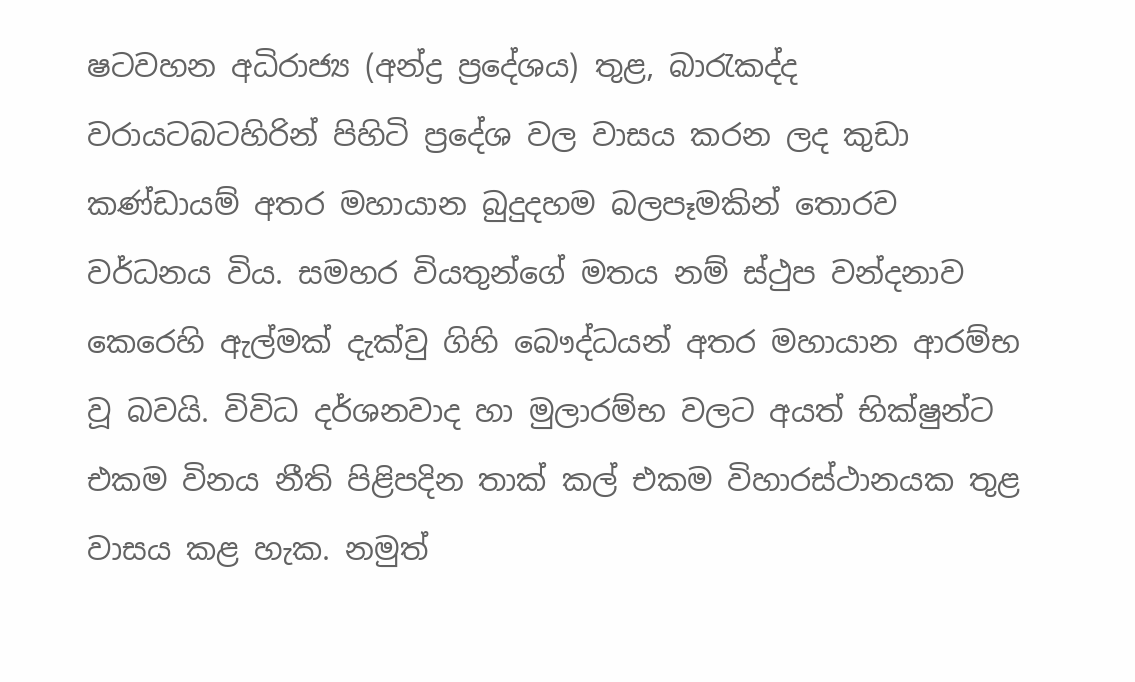ෂටවහන අධිරාජ්‍ය (අන්ද්‍ර ප්‍රදේශය) තුළ, බාරැකද්ද වරායටබටහිරින් පිහිටි ප්‍රදේශ වල වාසය කරන ලද කුඩා කණ්ඩායම් අතර මහායාන බුදුදහම බලපෑමකින් තොරව වර්ධනය විය. සමහර වියතුන්ගේ මතය නම් ස්ථුප වන්දනාව කෙරෙහි ඇල්මක් දැක්වු ගිහි බෞද්ධයන් අතර මහායාන ආරම්භ වූ බවයි. විවිධ දර්ශනවාද හා මුලාරම්භ වලට අයත් භික්ෂුන්ට එකම විනය නීති පිළිපදින තාක් කල් එකම විහාරස්ථානයක තුළ වාසය කළ හැක. නමුත්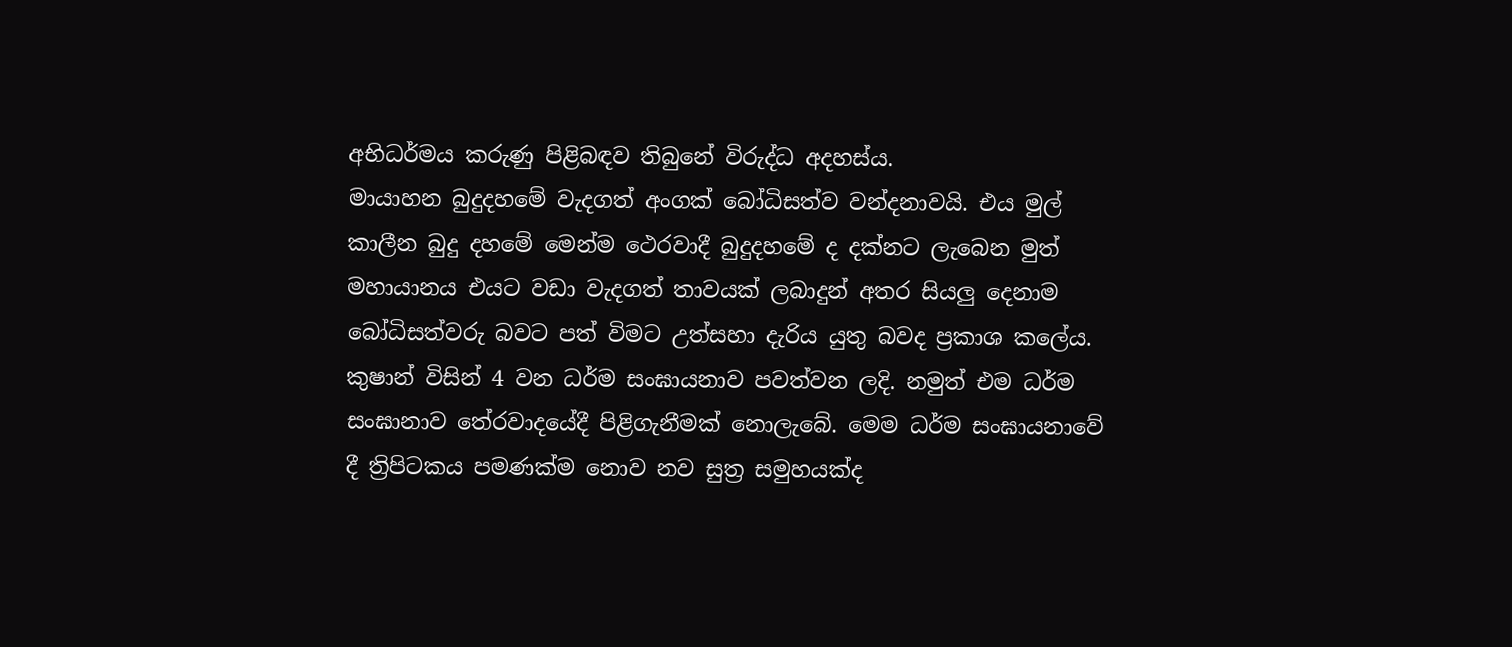අභිධර්මය කරුණු පිළිබඳව තිබුනේ විරුද්ධ අදහස්ය.
මායාහන බුදුදහමේ වැදගත් අංගක් බෝධිසත්ව වන්දනාවයි. එය මුල් කාලීන බුදු දහමේ මෙන්ම ථෙරවාදී බුදුදහමේ ද දක්නට ලැබෙන මුත් මහායානය එයට වඩා වැදගත් තාවයක් ලබාදුන් අතර සියලු දෙනාම බෝධිසත්වරු බවට පත් විමට උත්සහා දැරිය යුතු බවද ප්‍රකාශ කලේය.
කුෂාන් විසින් 4 වන ධර්ම සංඝායනාව පවත්වන ලදි. නමුත් එම ධර්ම සංඝානාව තේරවාදයේදී පිළිගැනීමක් නොලැබේ. මෙම ධර්ම සංඝායනාවේ දී ත්‍රිපිටකය පමණක්ම නොව නව සුත්‍ර සමුහයක්ද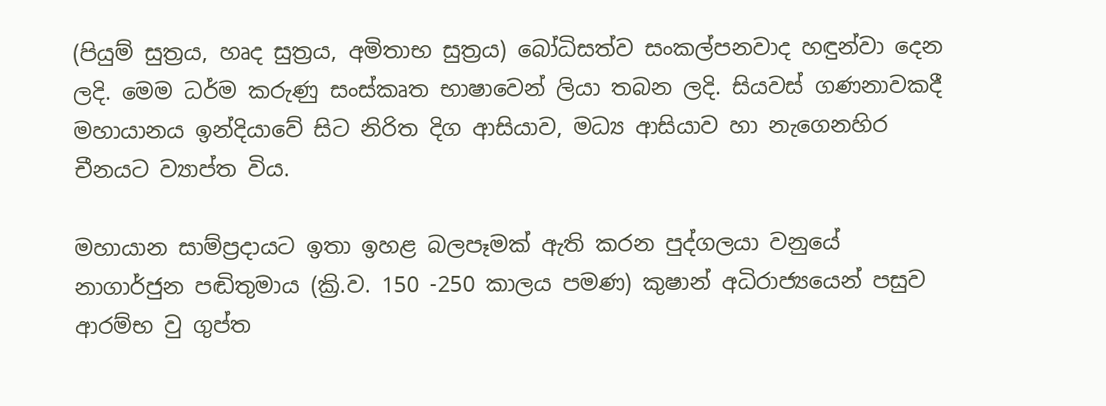(පියුම් සුත්‍රය, හෘද සුත්‍රය, අමිතාභ සුත්‍රය) බෝධිසත්ව සංකල්පනවාද හඳුන්වා දෙන ලදි. මෙම ධර්ම කරුණු සංස්කෘත භාෂාවෙන් ලියා තබන ලදි. සියවස් ගණනාවකදී මහායානය ඉන්දියාවේ සිට නිරිත දිග ආසියාව, මධ්‍ය ආසියාව හා නැගෙනහිර චීනයට ව්‍යාප්ත විය.

මහායාන සාම්ප්‍රදායට ඉතා ඉහළ බලපෑමක් ඇති කරන පුද්ගලයා වනුයේ නාගාර්ජුන පඬිතුමාය (ක්‍රි.ව. 150 -250 කාලය පමණ) කුෂාන් අධිරාජ්‍යයෙන් පසුව ආරම්භ වු ගුප්ත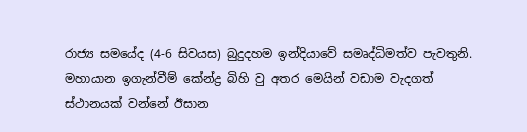රාජ්‍ය සමයේද (4-6 සිවයස) බුදුදහම ඉන්දියාවේ සමෘද්ධිමත්ව පැවතුනි. මහායාන ඉගැන්වීම් කේන්ද්‍ර බිහි වු අතර මෙයින් වඩාම වැදගත් ස්ථානයක් වන්නේ ඊසාන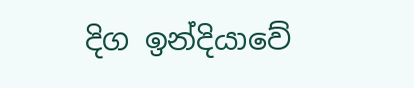දිග ඉන්දියාවේ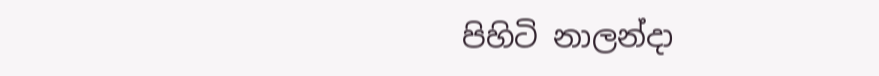පිහිටි නාලන්දා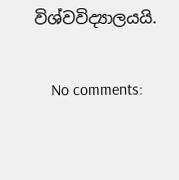විශ්වවිද්‍යාලයයි.

    No comments: